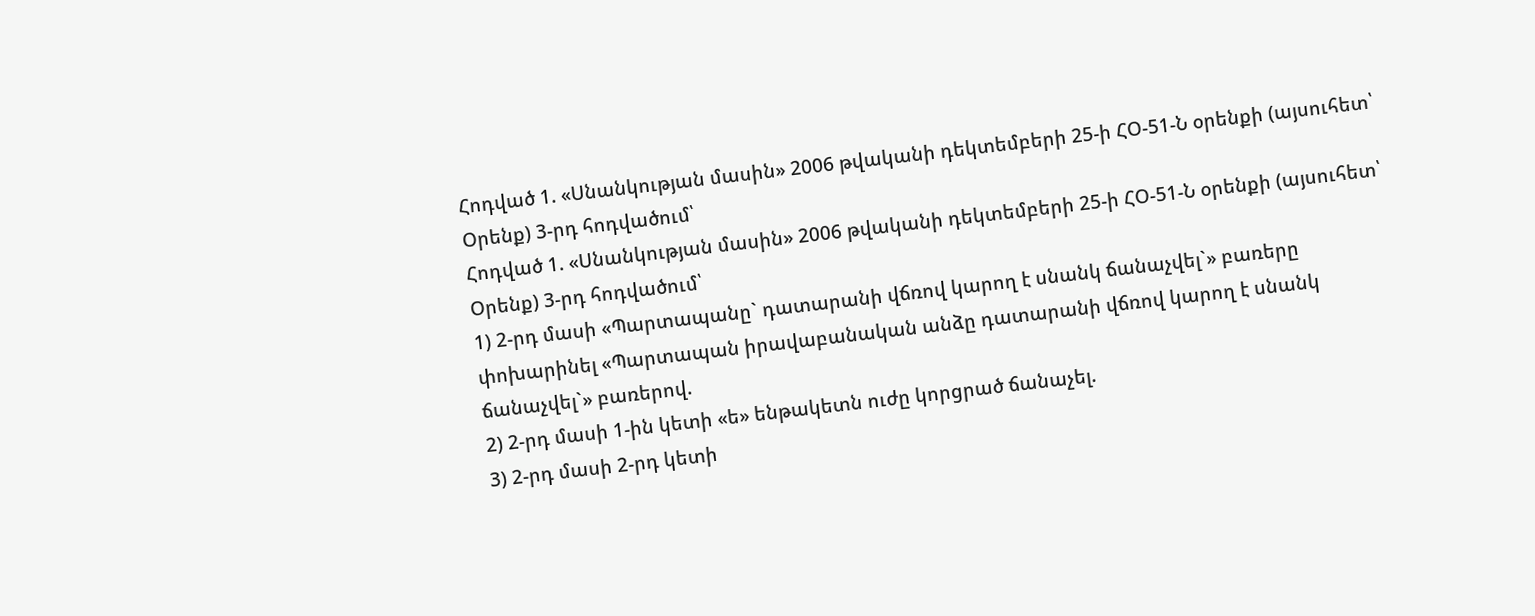Հոդված 1. «Սնանկության մասին» 2006 թվականի դեկտեմբերի 25-ի ՀՕ-51-Ն օրենքի (այսուհետ՝ Օրենք) 3-րդ հոդվածում՝
Հոդված 1. «Սնանկության մասին» 2006 թվականի դեկտեմբերի 25-ի ՀՕ-51-Ն օրենքի (այսուհետ՝ Օրենք) 3-րդ հոդվածում՝
1) 2-րդ մասի «Պարտապանը` դատարանի վճռով կարող է սնանկ ճանաչվել`» բառերը փոխարինել «Պարտապան իրավաբանական անձը դատարանի վճռով կարող է սնանկ ճանաչվել`» բառերով.
2) 2-րդ մասի 1-ին կետի «ե» ենթակետն ուժը կորցրած ճանաչել.
3) 2-րդ մասի 2-րդ կետի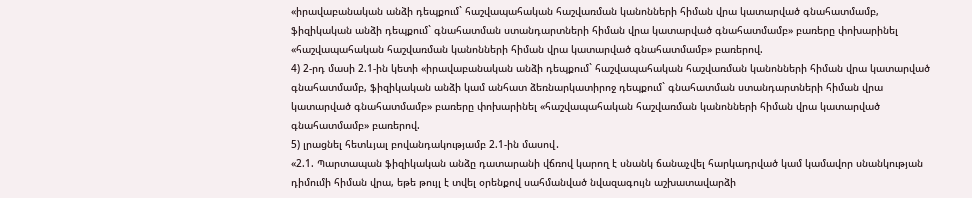«իրավաբանական անձի դեպքում` հաշվապահական հաշվառման կանոնների հիման վրա կատարված գնահատմամբ, ֆիզիկական անձի դեպքում` գնահատման ստանդարտների հիման վրա կատարված գնահատմամբ» բառերը փոխարինել «հաշվապահական հաշվառման կանոնների հիման վրա կատարված գնահատմամբ» բառերով.
4) 2-րդ մասի 2.1-ին կետի «իրավաբանական անձի դեպքում` հաշվապահական հաշվառման կանոնների հիման վրա կատարված գնահատմամբ, ֆիզիկական անձի կամ անհատ ձեռնարկատիրոջ դեպքում` գնահատման ստանդարտների հիման վրա կատարված գնահատմամբ» բառերը փոխարինել «հաշվապահական հաշվառման կանոնների հիման վրա կատարված գնահատմամբ» բառերով.
5) լրացնել հետևյալ բովանդակությամբ 2.1-ին մասով․
«2.1. Պարտապան ֆիզիկական անձը դատարանի վճռով կարող է սնանկ ճանաչվել հարկադրված կամ կամավոր սնանկության դիմումի հիման վրա, եթե թույլ է տվել օրենքով սահմանված նվազագույն աշխատավարձի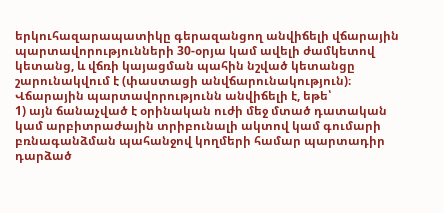երկուհազարապատիկը գերազանցող անվիճելի վճարային պարտավորությունների 30-օրյա կամ ավելի ժամկետով կետանց, և վճռի կայացման պահին նշված կետանցը շարունակվում է (փաստացի անվճարունակություն)։ Վճարային պարտավորությունն անվիճելի է, եթե՝
1) այն ճանաչված է օրինական ուժի մեջ մտած դատական կամ արբիտրաժային տրիբունալի ակտով կամ գումարի բռնագանձման պահանջով կողմերի համար պարտադիր դարձած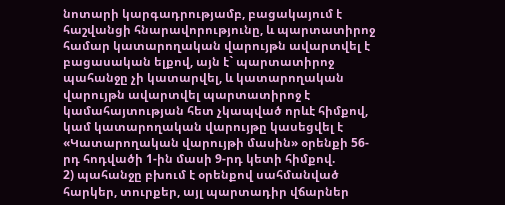նոտարի կարգադրությամբ, բացակայում է հաշվանցի հնարավորությունը, և պարտատիրոջ համար կատարողական վարույթն ավարտվել է բացասական ելքով, այն է` պարտատիրոջ պահանջը չի կատարվել, և կատարողական վարույթն ավարտվել պարտատիրոջ է կամահայտության հետ չկապված որևէ հիմքով, կամ կատարողական վարույթը կասեցվել է «Կատարողական վարույթի մասին» օրենքի 56-րդ հոդվածի 1-ին մասի 9-րդ կետի հիմքով.
2) պահանջը բխում է օրենքով սահմանված հարկեր, տուրքեր, այլ պարտադիր վճարներ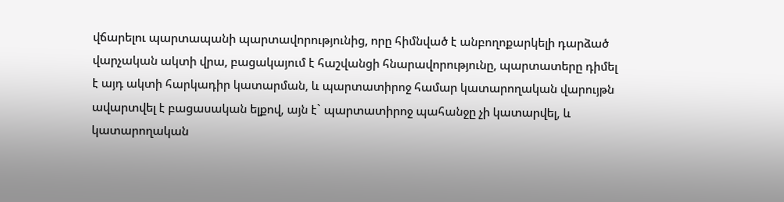վճարելու պարտապանի պարտավորությունից, որը հիմնված է անբողոքարկելի դարձած վարչական ակտի վրա, բացակայում է հաշվանցի հնարավորությունը, պարտատերը դիմել է այդ ակտի հարկադիր կատարման, և պարտատիրոջ համար կատարողական վարույթն ավարտվել է բացասական ելքով, այն է` պարտատիրոջ պահանջը չի կատարվել, և կատարողական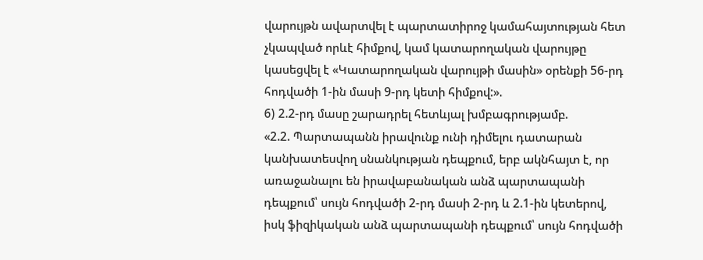վարույթն ավարտվել է պարտատիրոջ կամահայտության հետ չկապված որևէ հիմքով, կամ կատարողական վարույթը կասեցվել է «Կատարողական վարույթի մասին» օրենքի 56-րդ հոդվածի 1-ին մասի 9-րդ կետի հիմքով:».
6) 2.2-րդ մասը շարադրել հետևյալ խմբագրությամբ.
«2.2. Պարտապանն իրավունք ունի դիմելու դատարան կանխատեսվող սնանկության դեպքում, երբ ակնհայտ է, որ առաջանալու են իրավաբանական անձ պարտապանի դեպքում՝ սույն հոդվածի 2-րդ մասի 2-րդ և 2.1-ին կետերով, իսկ ֆիզիկական անձ պարտապանի դեպքում՝ սույն հոդվածի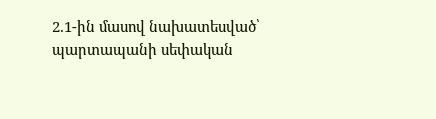2.1-ին մասով նախատեսված՝ պարտապանի սեփական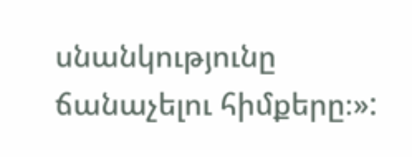սնանկությունը ճանաչելու հիմքերը։»: